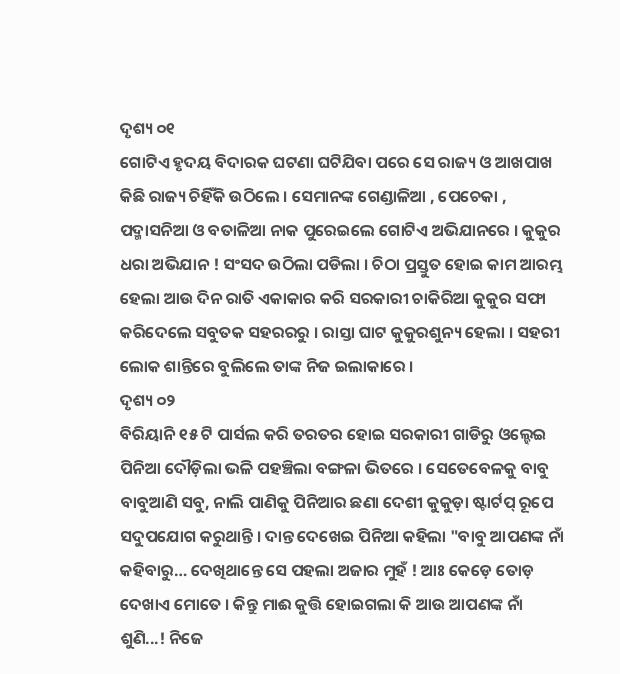ଦୃଶ୍ୟ ୦୧
ଗୋଟିଏ ହୃଦୟ ବିଦାରକ ଘଟଣା ଘଟିଯିବା ପରେ ସେ ରାଜ୍ୟ ଓ ଆଖପାଖ କିଛି ରାଜ୍ୟ ଚିହିଁକି ଉଠିଲେ । ସେମାନଙ୍କ ଗେଣ୍ଡାଳିଆ , ପେଚେକା , ପଦ୍ମାସନିଆ ଓ ବତାଳିଆ ନାକ ପୁରେଇଲେ ଗୋଟିଏ ଅଭିଯାନରେ । କୁକୁର ଧରା ଅଭିଯାନ ! ସଂସଦ ଉଠିଲା ପଡିଲା । ଚିଠା ପ୍ରସ୍ତୁତ ହୋଇ କାମ ଆରମ୍ଭ ହେଲା ଆଉ ଦିନ ରାତି ଏକାକାର କରି ସରକାରୀ ଚାକିରିଆ କୁକୁର ସଫା କରିଦେଲେ ସବୁତକ ସହରରରୁ । ରାସ୍ତା ଘାଟ କୁକୁରଶୁନ୍ୟ ହେଲା । ସହରୀ ଲୋକ ଶାନ୍ତିରେ ବୁଲିଲେ ତାଙ୍କ ନିଜ ଇଲାକାରେ ।
ଦୃଶ୍ୟ ୦୨
ବିରିୟାନି ୧୫ ଟି ପାର୍ସଲ କରି ତରତର ହୋଇ ସରକାରୀ ଗାଡିରୁ ଓଲ୍ହେଇ ପିନିଆ ଦୌଡ଼ିଲା ଭଳି ପହଞ୍ଚିଲା ବଙ୍ଗଳା ଭିତରେ । ସେତେବେଳକୁ ବାବୁ ବାବୁଆଣି ସବୁ, ନାଲି ପାଣିକୁ ପିନିଆର ଛଣା ଦେଶୀ କୁକୁଡ଼ା ଷ୍ଟାର୍ଟପ୍ ରୂପେ ସଦୁପଯୋଗ କରୁଥାନ୍ତି । ଦାନ୍ତ ଦେଖେଇ ପିନିଆ କହିଲା "ବାବୁ ଆପଣଙ୍କ ନାଁ କହିବାରୁ… ଦେଖିଥାନ୍ତେ ସେ ପହଲା ଅଜାର ମୁହଁ ! ଆଃ କେଡ଼େ ତୋଡ଼ ଦେଖାଏ ମୋତେ । କିନ୍ତୁ ମାଈ କୁତ୍ତି ହୋଇଗଲା କି ଆଉ ଆପଣଙ୍କ ନାଁ ଶୁଣି...! ନିଜେ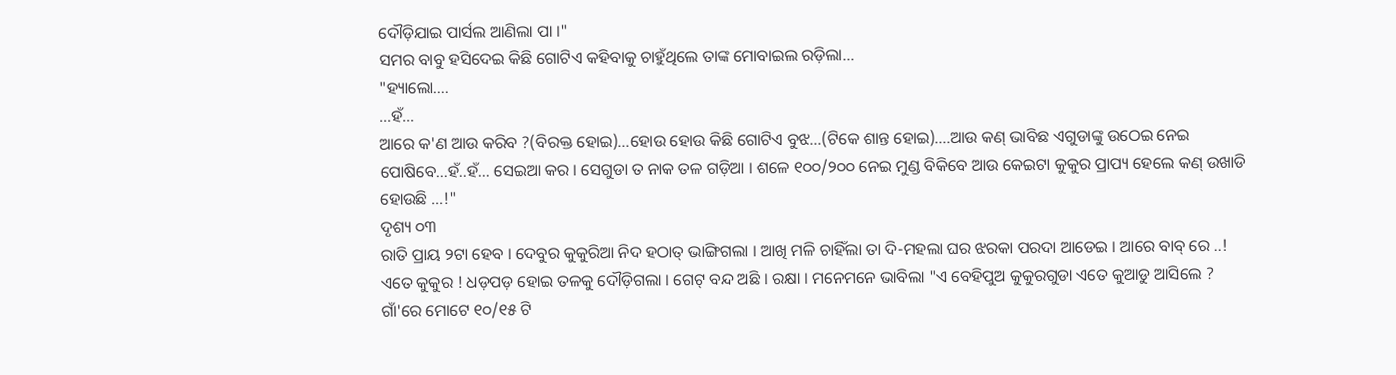ଦୌଡ଼ିଯାଇ ପାର୍ସଲ ଆଣିଲା ପା ।"
ସମର ବାବୁ ହସିଦେଇ କିଛି ଗୋଟିଏ କହିବାକୁ ଚାହୁଁଥିଲେ ତାଙ୍କ ମୋବାଇଲ ରଡ଼ିଲା…
"ହ୍ୟାଲୋ….
…ହଁ…
ଆରେ କ'ଣ ଆଉ କରିବ ?(ବିରକ୍ତ ହୋଇ)...ହୋଉ ହୋଉ କିଛି ଗୋଟିଏ ବୁଝ…(ଟିକେ ଶାନ୍ତ ହୋଇ)….ଆଉ କଣ୍ ଭାବିଛ ଏଗୁଡାଙ୍କୁ ଉଠେଇ ନେଇ ପୋଷିବେ…ହଁ..ହଁ… ସେଇଆ କର । ସେଗୁଡା ତ ନାକ ତଳ ଗଡ଼ିଆ । ଶଳେ ୧୦୦/୨୦୦ ନେଇ ମୁଣ୍ଡ ବିକିବେ ଆଉ କେଇଟା କୁକୁର ପ୍ରାପ୍ୟ ହେଲେ କଣ୍ ଉଖାଡି ହୋଉଛି …!"
ଦୃଶ୍ୟ ୦୩
ରାତି ପ୍ରାୟ ୨ଟା ହେବ । ଦେବୁର କୁକୁରିଆ ନିଦ ହଠାତ୍ ଭାଙ୍ଗିଗଲା । ଆଖି ମଳି ଚାହିଁଲା ତା ଦି-ମହଲା ଘର ଝରକା ପରଦା ଆଡେଇ । ଆରେ ବାବ୍ ରେ ..! ଏତେ କୁକୁର ! ଧଡ଼ପଡ଼ ହୋଇ ତଳକୁ ଦୌଡ଼ିଗଲା । ଗେଟ୍ ବନ୍ଦ ଅଛି । ରକ୍ଷା । ମନେମନେ ଭାବିଲା "ଏ ବେହିପୁଅ କୁକୁରଗୁଡା ଏତେ କୁଆଡୁ ଆସିଲେ ? ଗାଁ'ରେ ମୋଟେ ୧୦/୧୫ ଟି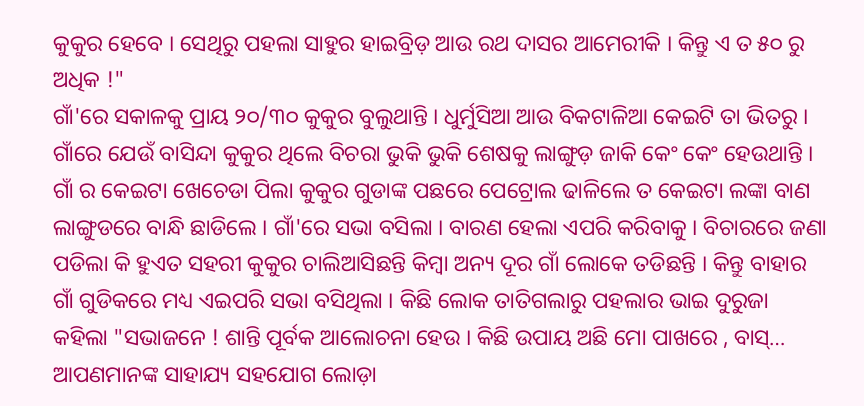କୁକୁର ହେବେ । ସେଥିରୁ ପହଲା ସାହୁର ହାଇବ୍ରିଡ଼ ଆଉ ରଥ ଦାସର ଆମେରୀକି । କିନ୍ତୁ ଏ ତ ୫୦ ରୁ ଅଧିକ !"
ଗାଁ'ରେ ସକାଳକୁ ପ୍ରାୟ ୨୦/୩୦ କୁକୁର ବୁଲୁଥାନ୍ତି । ଧୁର୍ମୁସିଆ ଆଉ ବିକଟାଳିଆ କେଇଟି ତା ଭିତରୁ । ଗାଁରେ ଯେଉଁ ବାସିନ୍ଦା କୁକୁର ଥିଲେ ବିଚରା ଭୁକି ଭୁକି ଶେଷକୁ ଲାଙ୍ଗୁଡ଼ ଜାକି କେଂ କେଂ ହେଉଥାନ୍ତି ।
ଗାଁ ର କେଇଟା ଖେଚେଡା ପିଲା କୁକୁର ଗୁଡାଙ୍କ ପଛରେ ପେଟ୍ରୋଲ ଢାଳିଲେ ତ କେଇଟା ଲଙ୍କା ବାଣ ଲାଙ୍ଗୁଡରେ ବାନ୍ଧି ଛାଡିଲେ । ଗାଁ'ରେ ସଭା ବସିଲା । ବାରଣ ହେଲା ଏପରି କରିବାକୁ । ବିଚାରରେ ଜଣା ପଡିଲା କି ହୁଏତ ସହରୀ କୁକୁର ଚାଲିଆସିଛନ୍ତି କିମ୍ବା ଅନ୍ୟ ଦୂର ଗାଁ ଲୋକେ ତଡିଛନ୍ତି । କିନ୍ତୁ ବାହାର ଗାଁ ଗୁଡିକରେ ମଧ୍ୟ ଏଇପରି ସଭା ବସିଥିଲା । କିଛି ଲୋକ ତାତିଗଲାରୁ ପହଲାର ଭାଇ ଦୁରୁଜା କହିଲା "ସଭାଜନେ ! ଶାନ୍ତି ପୂର୍ବକ ଆଲୋଚନା ହେଉ । କିଛି ଉପାୟ ଅଛି ମୋ ପାଖରେ , ବାସ୍… ଆପଣମାନଙ୍କ ସାହାଯ୍ୟ ସହଯୋଗ ଲୋଡ଼ା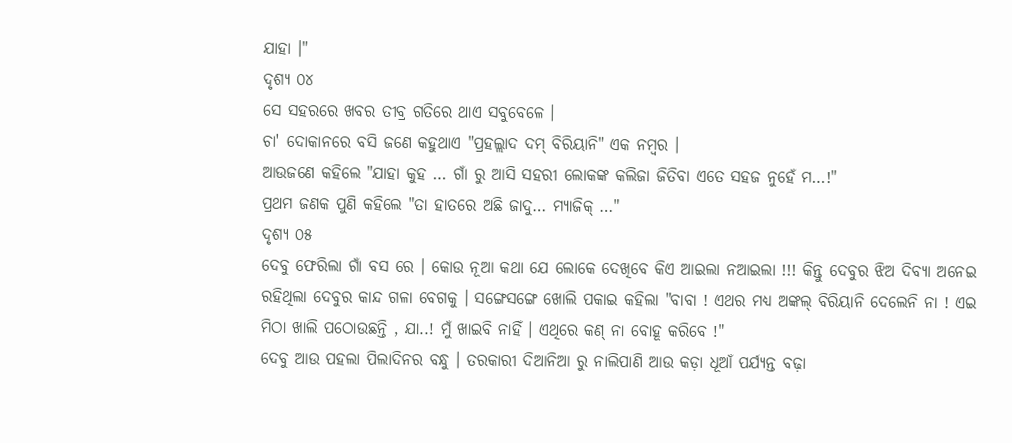ଯାହା ।"
ଦୃଶ୍ୟ ୦୪
ସେ ସହରରେ ଖବର ତୀବ୍ର ଗତିରେ ଥାଏ ସବୁବେଳେ ।
ଚା' ଦୋକାନରେ ବସି ଜଣେ କହୁଥାଏ "ପ୍ରହଲ୍ଲାଦ ଦମ୍ ବିରିୟାନି" ଏକ ନମ୍ବର ।
ଆଉଜଣେ କହିଲେ "ଯାହା କୁହ … ଗାଁ ରୁ ଆସି ସହରୀ ଲୋକଙ୍କ କଲିଜା ଜିତିବା ଏତେ ସହଜ ନୁହେଁ ମ…!"
ପ୍ରଥମ ଜଣକ ପୁଣି କହିଲେ "ତା ହାତରେ ଅଛି ଜାଦୁ… ମ୍ୟାଜିକ୍ …"
ଦୃଶ୍ୟ ୦୫
ଦେବୁ ଫେରିଲା ଗାଁ ବସ ରେ । କୋଉ ନୂଆ କଥା ଯେ ଲୋକେ ଦେଖିବେ କିଏ ଆଇଲା ନଆଇଲା !!! କିନ୍ତୁ ଦେବୁର ଝିଅ ଦିବ୍ୟା ଅନେଇ ରହିଥିଲା ଦେବୁର କାନ୍ଦ ଗଳା ବେଗକୁ । ସଙ୍ଗେସଙ୍ଗେ ଖୋଲି ପକାଇ କହିଲା "ବାବା ! ଏଥର ମଧ୍ୟ ଅଙ୍କଲ୍ ବିରିୟାନି ଦେଲେନି ନା ! ଏଇ ମିଠା ଖାଲି ପଠୋଉଛନ୍ତି , ଯା..! ମୁଁ ଖାଇବି ନାହିଁ । ଏଥିରେ କଣ୍ ନା ବୋହୂ କରିବେ !"
ଦେବୁ ଆଉ ପହଲା ପିଲାଦିନର ବନ୍ଧୁ । ତରକାରୀ ଦିଆନିଆ ରୁ ନାଲିପାଣି ଆଉ କଡ଼ା ଧୂଆଁ ପର୍ଯ୍ୟନ୍ତ ବଢ଼ା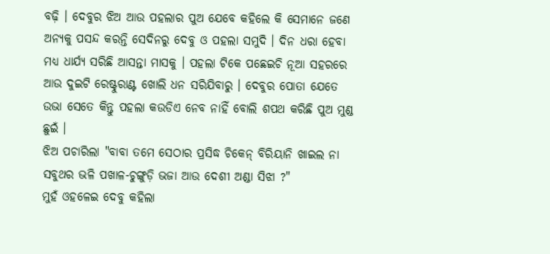ବଢ଼ି । ଦେବୁର ଝିଅ ଆଉ ପହଲାର ପୁଅ ଯେବେ କହିଲେ କି ସେମାନେ ଜଣେ ଅନ୍ୟକୁ ପସନ୍ଦ କରନ୍ତି ସେଦିନରୁ ଦେବୁ ଓ ପହଲା ସମୁଦି । ଦିନ ଧରା ହେବା ମଧ୍ୟ ଧାର୍ଯ୍ୟ ସରିଛି ଆସନ୍ତା ମାସକୁ । ପହଲା ଟିକେ ପଛେଇଚି ନୂଆ ସହରରେ ଆଉ ଦୁଇଟି ରେଷ୍ଟୁରାଣ୍ଟ ଖୋଲି ଧନ ସରିଯିବାରୁ । ଦେବୁର ପୋତା ଯେତେ ଉଭା ସେତେ କିନ୍ତୁ ପହଲା କଉଡିଏ ନେବ ନାହିଁ ବୋଲି ଶପଥ କରିଛି ପୁଅ ମୁଣ୍ଡ ଛୁଇଁ ।
ଝିଅ ପଚାରିଲା "ବାବା ତମେ ସେଠାର ପ୍ରସିଦ୍ଧ ଚିକେନ୍ ବିରିୟାନି ଖାଇଲ ନା ସବୁଥର ଭଳି ପଖାଳ-ଚୁଙ୍ଗୁଡ଼ି ଭଜା ଆଉ ଦେଶୀ ଅଣ୍ଡା ସିଝା ?"
ମୁହଁ ଓହଳେଇ ଦେବୁ କହିଲା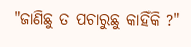"ଜାଣିଛୁ ତ ପଚାରୁଛୁ କାହିଁକି ?"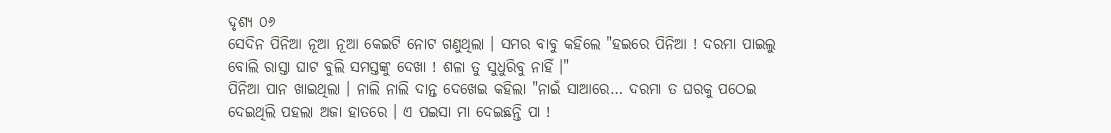ଦୃଶ୍ୟ ୦୬
ସେଦିନ ପିନିଆ ନୂଆ ନୂଆ କେଇଟି ନୋଟ ଗଣୁଥିଲା । ସମର ବାବୁ କହିଲେ "ହଇରେ ପିନିଆ ! ଦରମା ପାଇଲୁ ବୋଲି ରାସ୍ତା ଘାଟ ବୁଲି ସମସ୍ତଙ୍କୁ ଦେଖା ! ଶଳା ତୁ ସୁଧୁରିବୁ ନାହିଁ ।"
ପିନିଆ ପାନ ଖାଇଥିଲା । ନାଲି ନାଲି ଦାନ୍ତ ଦେଖେଇ କହିଲା "ନାଇଁ ସାଆରେ… ଦରମା ତ ଘରକୁ ପଠେଇ ଦେଇଥିଲି ପହଲା ଅଜା ହାତରେ । ଏ ପଇସା ମା ଦେଇଛନ୍ତି ପା !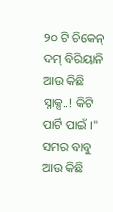୨୦ ଟି ଚିକେନ୍ ଦମ୍ ବିରିୟାନି ଆଉ କିଛି ସ୍ନାକ୍ସ..! କିଟି ପାର୍ଟି ପାଇଁ ।"
ସମର ବାବୁ ଆଉ କିଛି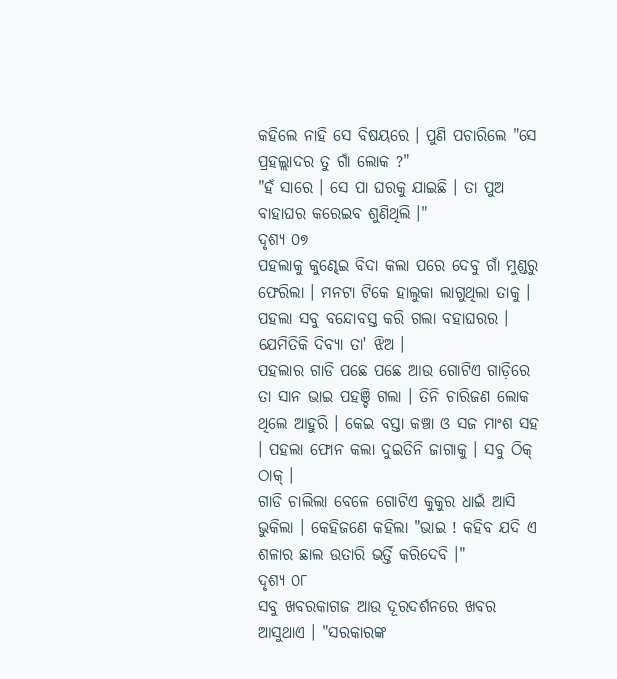କହିଲେ ନାହି ସେ ବିଷୟରେ । ପୁଣି ପଚାରିଲେ "ସେ ପ୍ରହଲ୍ଲାଦର ତୁ ଗାଁ ଲୋକ ?"
"ହଁ ସାରେ । ସେ ପା ଘରକୁ ଯାଇଛି । ତା ପୁଅ ବାହାଘର କରେଇବ ଶୁଣିଥିଲି ।"
ଦୃଶ୍ୟ ୦୭
ପହଲାକୁ କୁଣ୍ଢେଇ ବିଦା କଲା ପରେ ଦେବୁ ଗାଁ ମୁଣ୍ଡରୁ ଫେରିଲା । ମନଟା ଟିକେ ହାଲୁକା ଲାଗୁଥିଲା ତାକୁ । ପହଲା ସବୁ ବନ୍ଦୋବସ୍ତ କରି ଗଲା ବହାଘରର । ଯେମିତିକି ଦିବ୍ୟା ତା' ଝିଅ ।
ପହଲାର ଗାଡି ପଛେ ପଛେ ଆଉ ଗୋଟିଏ ଗାଡ଼ିରେ ତା ସାନ ଭାଇ ପହଞ୍ଚି ଗଲା । ତିନି ଚାରିଜଣ ଲୋକ ଥିଲେ ଆହୁରି । କେଇ ବସ୍ତା କଞ୍ଚା ଓ ସଜ ମାଂଶ ସହ । ପହଲା ଫୋନ କଲା ଦୁଇତିନି ଜାଗାକୁ । ସବୁ ଠିକ୍ ଠାକ୍ ।
ଗାଡି ଚାଲିଲା ବେଳେ ଗୋଟିଏ କୁକୁର ଧାଇଁ ଆସି ଭୁକିଲା । କେହିଜଣେ କହିଲା "ଭାଇ ! କହିବ ଯଦି ଏ ଶଳାର ଛାଲ ଉତାରି ଭର୍ତ୍ତି କରିଦେବି ।"
ଦୃଶ୍ୟ ୦୮
ସବୁ ଖବରକାଗଜ ଆଉ ଦୂରଦର୍ଶନରେ ଖବର ଆସୁଥାଏ । "ସରକାରଙ୍କ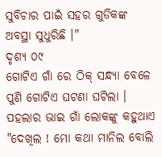ସୁବିଚାର ପାଇଁ ସହର ଗୁଡିକଙ୍କ ଅବସ୍ଥା ସୁଧୁରିଛି ।"
ଦୃଶ୍ୟ ୦୯
ଗୋଟିଏ ଗାଁ ରେ ଠିକ୍ ସନ୍ଧ୍ୟା ବେଳେ ପୁଣି ଗୋଟିଏ ଘଟଣା ଘଟିଲା । ପହଲାର ଭାଇ ଗାଁ ଲୋକଙ୍କୁ କହୁଥାଏ "ଦେଖିଲ ! ମୋ କଥା ମାନିଲ ବୋଲି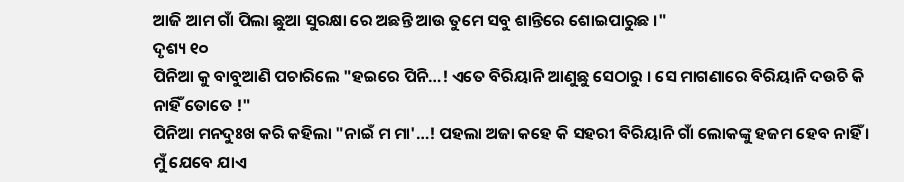ଆଜି ଆମ ଗାଁ ପିଲା ଛୁଆ ସୁରକ୍ଷା ରେ ଅଛନ୍ତି ଆଉ ତୁମେ ସବୁ ଶାନ୍ତିରେ ଶୋଇପାରୁଛ ।"
ଦୃଶ୍ୟ ୧୦
ପିନିଆ କୁ ବାବୁଆଣି ପଚାରିଲେ "ହଇରେ ପିନି…! ଏତେ ବିରିୟାନି ଆଣୁଛୁ ସେଠାରୁ । ସେ ମାଗଣାରେ ବିରିୟାନି ଦଉଚି କି ନାହିଁ ତୋତେ !"
ପିନିଆ ମନଦୁଃଖ କରି କହିଲା "ନାଇଁ ମ ମା'…! ପହଲା ଅଜା କହେ କି ସହରୀ ବିରିୟାନି ଗାଁ ଲୋକଙ୍କୁ ହଜମ ହେବ ନାହିଁ । ମୁଁ ଯେବେ ଯାଏ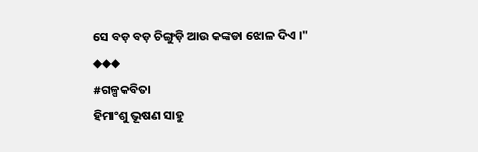ସେ ବଡ଼ ବଡ଼ ଚିଙ୍ଗୁଡ଼ି ଆଉ କଙ୍କଡା ଝୋଳ ଦିଏ ।"
◆◆◆
#ଗଳ୍ପକବିତା
ହିମାଂଶୁ ଭୂଷଣ ସାହୁ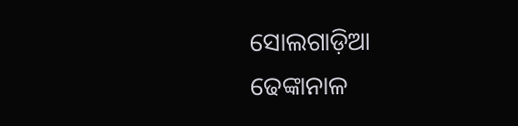ସୋଲଗାଡ଼ିଆ
ଢେଙ୍କାନାଳ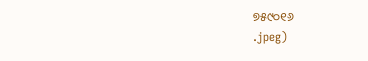୭୫୯୦୧୬
.jpeg)